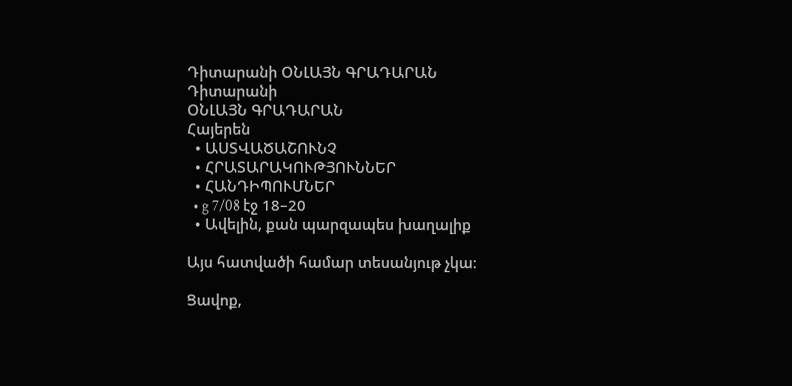Դիտարանի ՕՆԼԱՅՆ ԳՐԱԴԱՐԱՆ
Դիտարանի
ՕՆԼԱՅՆ ԳՐԱԴԱՐԱՆ
Հայերեն
  • ԱՍՏՎԱԾԱՇՈՒՆՉ
  • ՀՐԱՏԱՐԱԿՈՒԹՅՈՒՆՆԵՐ
  • ՀԱՆԴԻՊՈՒՄՆԵՐ
  • g 7/08 էջ 18–20
  • Ավելին, քան պարզապես խաղալիք

Այս հատվածի համար տեսանյութ չկա։

Ցավոք,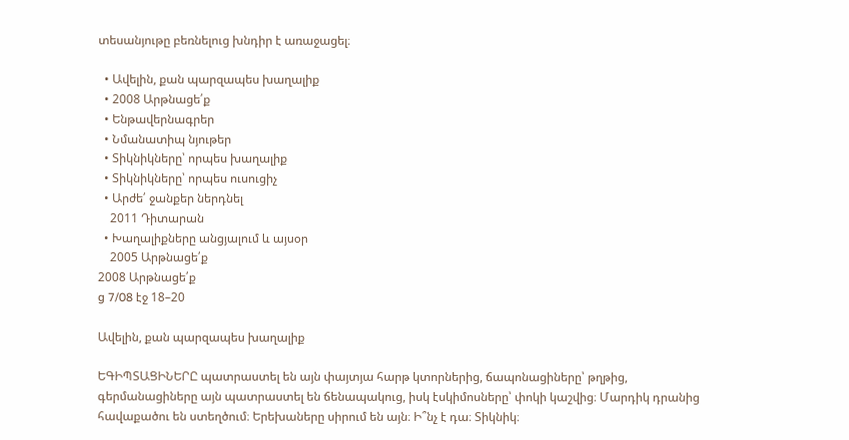տեսանյութը բեռնելուց խնդիր է առաջացել։

  • Ավելին, քան պարզապես խաղալիք
  • 2008 Արթնացե՛ք
  • Ենթավերնագրեր
  • Նմանատիպ նյութեր
  • Տիկնիկները՝ որպես խաղալիք
  • Տիկնիկները՝ որպես ուսուցիչ
  • Արժե՛ ջանքեր ներդնել
    2011 Դիտարան
  • Խաղալիքները անցյալում և այսօր
    2005 Արթնացե՛ք
2008 Արթնացե՛ք
g 7/08 էջ 18–20

Ավելին, քան պարզապես խաղալիք

ԵԳԻՊՏԱՑԻՆԵՐԸ պատրաստել են այն փայտյա հարթ կտորներից, ճապոնացիները՝ թղթից, գերմանացիները այն պատրաստել են ճենապակուց, իսկ էսկիմոսները՝ փոկի կաշվից։ Մարդիկ դրանից հավաքածու են ստեղծում։ Երեխաները սիրում են այն։ Ի՞նչ է դա։ Տիկնիկ։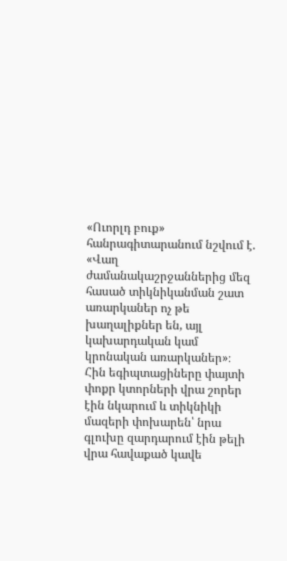«Ուորլդ բուք» հանրագիտարանում նշվում է. «Վաղ ժամանակաշրջաններից մեզ հասած տիկնիկանման շատ առարկաներ ոչ թե խաղալիքներ են, այլ կախարդական կամ կրոնական առարկաներ»։ Հին եգիպտացիները փայտի փոքր կտորների վրա շորեր էին նկարում և տիկնիկի մազերի փոխարեն՝ նրա գլուխը զարդարում էին թելի վրա հավաքած կավե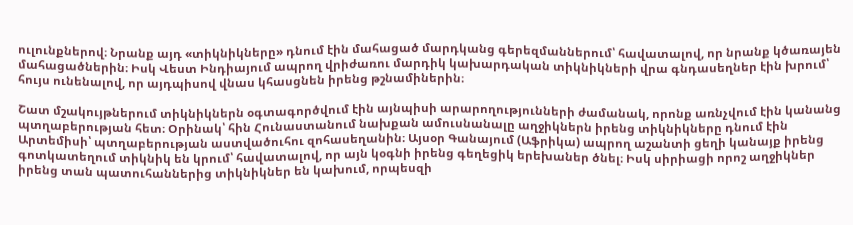ուլունքներով։ Նրանք այդ «տիկնիկները» դնում էին մահացած մարդկանց գերեզմաններում՝ հավատալով, որ նրանք կծառայեն մահացածներին։ Իսկ Վեստ Ինդիայում ապրող վրիժառու մարդիկ կախարդական տիկնիկների վրա գնդասեղներ էին խրում՝ հույս ունենալով, որ այդպիսով վնաս կհասցնեն իրենց թշնամիներին։

Շատ մշակույթներում տիկնիկներն օգտագործվում էին այնպիսի արարողությունների ժամանակ, որոնք առնչվում էին կանանց պտղաբերության հետ։ Օրինակ՝ հին Հունաստանում նախքան ամուսնանալը աղջիկներն իրենց տիկնիկները դնում էին Արտեմիսի՝ պտղաբերության աստվածուհու զոհասեղանին։ Այսօր Գանայում (Աֆրիկա) ապրող աշանտի ցեղի կանայք իրենց գոտկատեղում տիկնիկ են կրում՝ հավատալով, որ այն կօգնի իրենց գեղեցիկ երեխաներ ծնել։ Իսկ սիրիացի որոշ աղջիկներ իրենց տան պատուհաններից տիկնիկներ են կախում, որպեսզի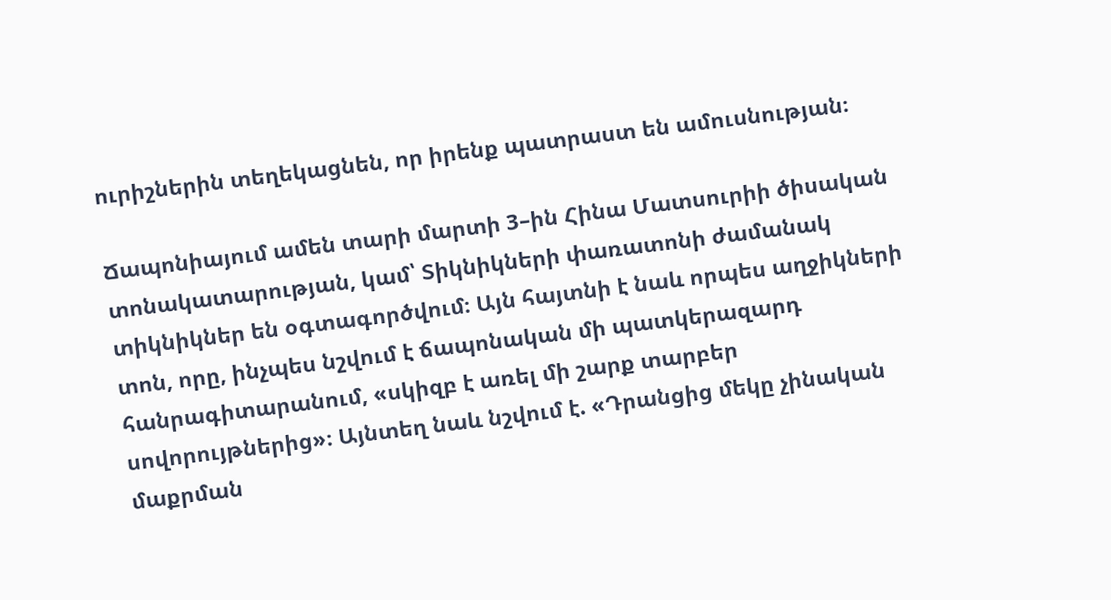ուրիշներին տեղեկացնեն, որ իրենք պատրաստ են ամուսնության։

Ճապոնիայում ամեն տարի մարտի 3–ին Հինա Մատսուրիի ծիսական տոնակատարության, կամ՝ Տիկնիկների փառատոնի ժամանակ տիկնիկներ են օգտագործվում։ Այն հայտնի է նաև որպես աղջիկների տոն, որը, ինչպես նշվում է ճապոնական մի պատկերազարդ հանրագիտարանում, «սկիզբ է առել մի շարք տարբեր սովորույթներից»։ Այնտեղ նաև նշվում է. «Դրանցից մեկը չինական մաքրման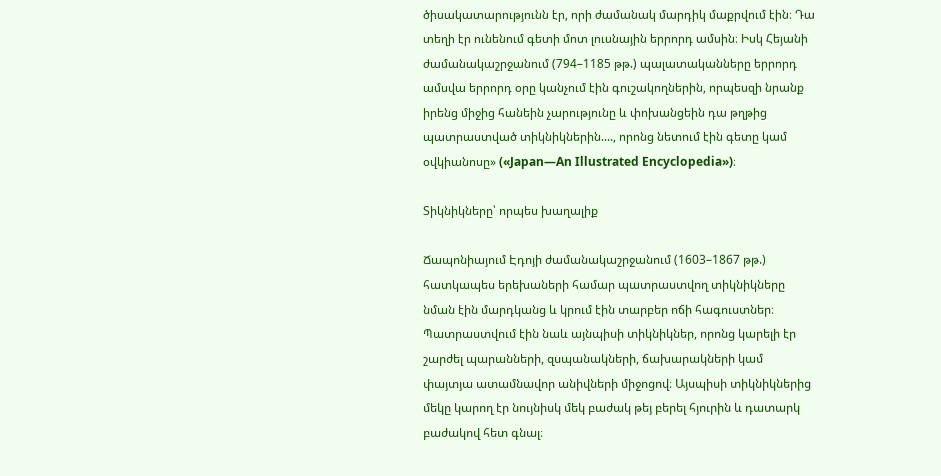ծիսակատարությունն էր, որի ժամանակ մարդիկ մաքրվում էին։ Դա տեղի էր ունենում գետի մոտ լուսնային երրորդ ամսին։ Իսկ Հեյանի ժամանակաշրջանում (794–1185 թթ.) պալատականները երրորդ ամսվա երրորդ օրը կանչում էին գուշակողներին, որպեսզի նրանք իրենց միջից հանեին չարությունը և փոխանցեին դա թղթից պատրաստված տիկնիկներին...., որոնց նետում էին գետը կամ օվկիանոսը» («Japan—An Illustrated Encyclopedia»)։

Տիկնիկները՝ որպես խաղալիք

Ճապոնիայում Էդոյի ժամանակաշրջանում (1603–1867 թթ.) հատկապես երեխաների համար պատրաստվող տիկնիկները նման էին մարդկանց և կրում էին տարբեր ոճի հագուստներ։ Պատրաստվում էին նաև այնպիսի տիկնիկներ, որոնց կարելի էր շարժել պարանների, զսպանակների, ճախարակների կամ փայտյա ատամնավոր անիվների միջոցով։ Այսպիսի տիկնիկներից մեկը կարող էր նույնիսկ մեկ բաժակ թեյ բերել հյուրին և դատարկ բաժակով հետ գնալ։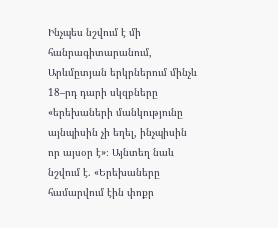Ինչպես նշվում է մի հանրագիտարանում, Արևմըտյան երկրներում մինչև 18–րդ դարի սկզբները «երեխաների մանկությունը այնպիսին չի եղել, ինչպիսին որ այսօր է»։ Այնտեղ նաև նշվում է. «Երեխաները համարվում էին փոքր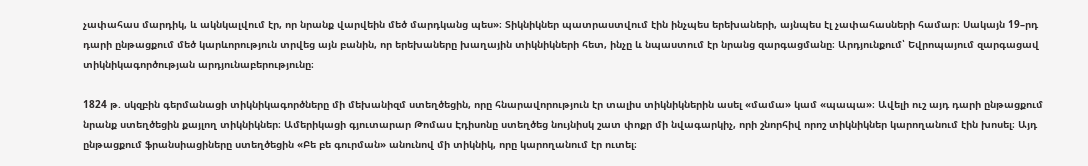չափահաս մարդիկ, և ակնկալվում էր, որ նրանք վարվեին մեծ մարդկանց պես»։ Տիկնիկներ պատրաստվում էին ինչպես երեխաների, այնպես էլ չափահասների համար։ Սակայն 19–րդ դարի ընթացքում մեծ կարևորություն տրվեց այն բանին, որ երեխաները խաղային տիկնիկների հետ, ինչը և նպաստում էր նրանց զարգացմանը։ Արդյունքում՝ Եվրոպայում զարգացավ տիկնիկագործության արդյունաբերությունը։

1824 թ. սկզբին գերմանացի տիկնիկագործները մի մեխանիզմ ստեղծեցին, որը հնարավորություն էր տալիս տիկնիկներին ասել «մամա» կամ «պապա»։ Ավելի ուշ այդ դարի ընթացքում նրանք ստեղծեցին քայլող տիկնիկներ։ Ամերիկացի գյուտարար Թոմաս Էդիսոնը ստեղծեց նույնիսկ շատ փոքր մի նվագարկիչ, որի շնորհիվ որոշ տիկնիկներ կարողանում էին խոսել։ Այդ ընթացքում ֆրանսիացիները ստեղծեցին «Բե բե գուրման» անունով մի տիկնիկ, որը կարողանում էր ուտել։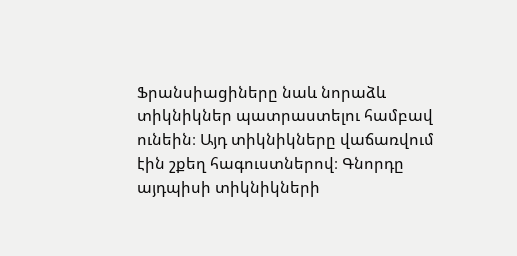Ֆրանսիացիները նաև նորաձև տիկնիկներ պատրաստելու համբավ ունեին։ Այդ տիկնիկները վաճառվում էին շքեղ հագուստներով։ Գնորդը այդպիսի տիկնիկների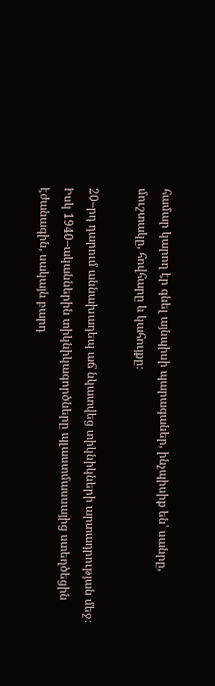համար կարող էր գնել այնպիսի պարագաներ, ինչպիսիք են՝ սանրը, մուշտակը, հովհարը և կահույքը։

20–րդ դարում աննախադեպ աճ նկատվեց տիկնիկների արտադրության մեջ։ Իսկ 1940–ականներին տիկնիկագործները պլաստմասսայից ստեղծեցին էժանագին, սակայն բարդ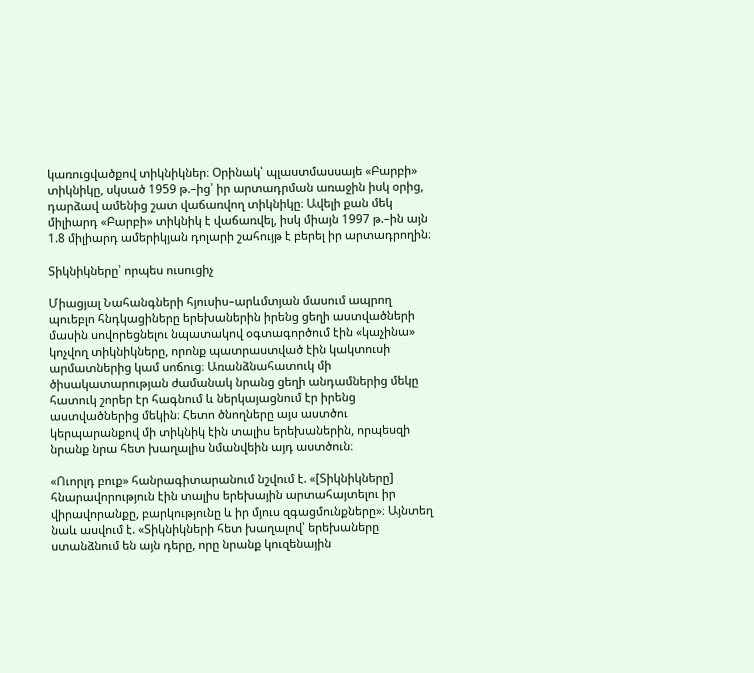կառուցվածքով տիկնիկներ։ Օրինակ՝ պլաստմասսայե «Բարբի» տիկնիկը, սկսած 1959 թ.–ից՝ իր արտադրման առաջին իսկ օրից, դարձավ ամենից շատ վաճառվող տիկնիկը։ Ավելի քան մեկ միլիարդ «Բարբի» տիկնիկ է վաճառվել, իսկ միայն 1997 թ.–ին այն 1.8 միլիարդ ամերիկյան դոլարի շահույթ է բերել իր արտադրողին։

Տիկնիկները՝ որպես ուսուցիչ

Միացյալ Նահանգների հյուսիս–արևմտյան մասում ապրող պուեբլո հնդկացիները երեխաներին իրենց ցեղի աստվածների մասին սովորեցնելու նպատակով օգտագործում էին «կաչինա» կոչվող տիկնիկները, որոնք պատրաստված էին կակտուսի արմատներից կամ սոճուց։ Առանձնահատուկ մի ծիսակատարության ժամանակ նրանց ցեղի անդամներից մեկը հատուկ շորեր էր հագնում և ներկայացնում էր իրենց աստվածներից մեկին։ Հետո ծնողները այս աստծու կերպարանքով մի տիկնիկ էին տալիս երեխաներին, որպեսզի նրանք նրա հետ խաղալիս նմանվեին այդ աստծուն։

«Ուորլդ բուք» հանրագիտարանում նշվում է. «[Տիկնիկները] հնարավորություն էին տալիս երեխային արտահայտելու իր վիրավորանքը, բարկությունը և իր մյուս զգացմունքները»։ Այնտեղ նաև ասվում է. «Տիկնիկների հետ խաղալով՝ երեխաները ստանձնում են այն դերը, որը նրանք կուզենային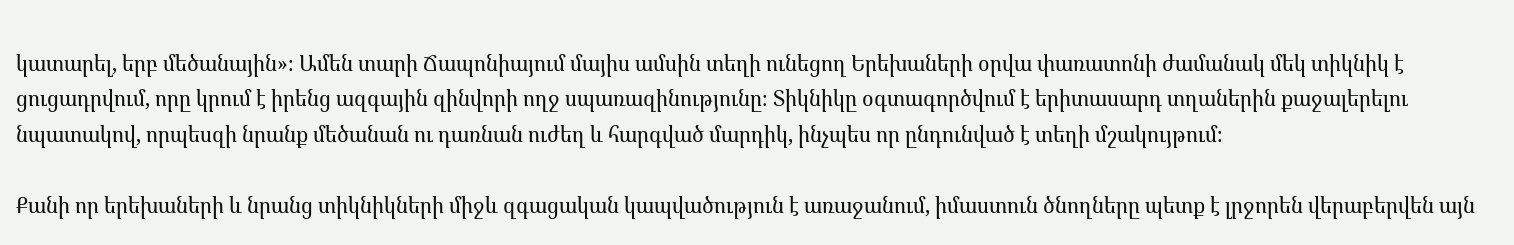կատարել, երբ մեծանային»։ Ամեն տարի Ճապոնիայում մայիս ամսին տեղի ունեցող Երեխաների օրվա փառատոնի ժամանակ մեկ տիկնիկ է ցուցադրվում, որը կրում է իրենց ազգային զինվորի ողջ սպառազինությունը։ Տիկնիկը օգտագործվում է երիտասարդ տղաներին քաջալերելու նպատակով, որպեսզի նրանք մեծանան ու դառնան ուժեղ և հարգված մարդիկ, ինչպես որ ընդունված է տեղի մշակույթում։

Քանի որ երեխաների և նրանց տիկնիկների միջև զգացական կապվածություն է առաջանում, իմաստուն ծնողները պետք է լրջորեն վերաբերվեն այն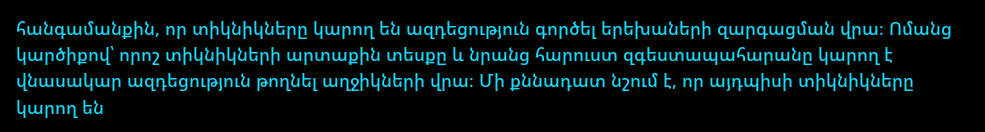հանգամանքին, որ տիկնիկները կարող են ազդեցություն գործել երեխաների զարգացման վրա։ Ոմանց կարծիքով՝ որոշ տիկնիկների արտաքին տեսքը և նրանց հարուստ զգեստապահարանը կարող է վնասակար ազդեցություն թողնել աղջիկների վրա։ Մի քննադատ նշում է, որ այդպիսի տիկնիկները կարող են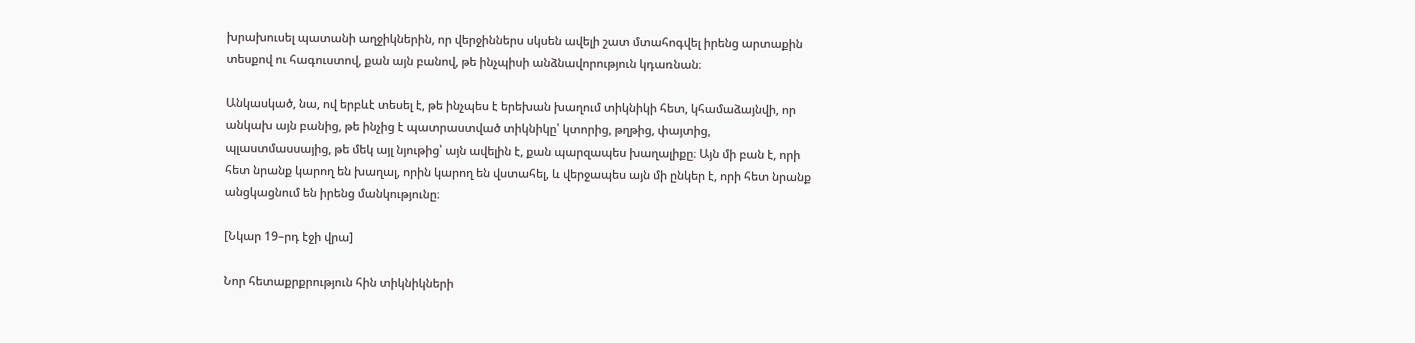խրախուսել պատանի աղջիկներին, որ վերջիններս սկսեն ավելի շատ մտահոգվել իրենց արտաքին տեսքով ու հագուստով, քան այն բանով, թե ինչպիսի անձնավորություն կդառնան։

Անկասկած, նա, ով երբևէ տեսել է, թե ինչպես է երեխան խաղում տիկնիկի հետ, կհամաձայնվի, որ անկախ այն բանից, թե ինչից է պատրաստված տիկնիկը՝ կտորից, թղթից, փայտից, պլաստմասսայից, թե մեկ այլ նյութից՝ այն ավելին է, քան պարզապես խաղալիքը։ Այն մի բան է, որի հետ նրանք կարող են խաղալ, որին կարող են վստահել, և վերջապես այն մի ընկեր է, որի հետ նրանք անցկացնում են իրենց մանկությունը։

[Նկար 19–րդ էջի վրա]

Նոր հետաքրքրություն հին տիկնիկների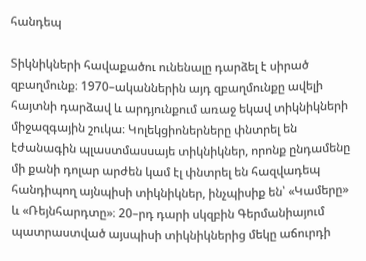հանդեպ

Տիկնիկների հավաքածու ունենալը դարձել է սիրած զբաղմունք։ 1970–ականներին այդ զբաղմունքը ավելի հայտնի դարձավ և արդյունքում առաջ եկավ տիկնիկների միջազգային շուկա։ Կոլեկցիոներները փնտրել են էժանագին պլաստմասսայե տիկնիկներ, որոնք ընդամենը մի քանի դոլար արժեն կամ էլ փնտրել են հազվադեպ հանդիպող այնպիսի տիկնիկներ, ինչպիսիք են՝ «Կամերը» և «Ռեյնհարդտը»։ 20–րդ դարի սկզբին Գերմանիայում պատրաստված այսպիսի տիկնիկներից մեկը աճուրդի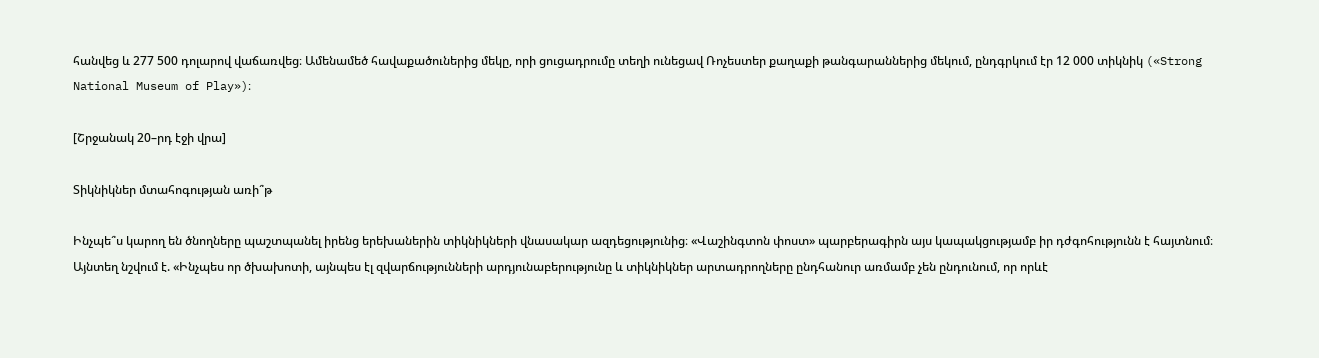հանվեց և 277 500 դոլարով վաճառվեց։ Ամենամեծ հավաքածուներից մեկը, որի ցուցադրումը տեղի ունեցավ Ռոչեստեր քաղաքի թանգարաններից մեկում, ընդգրկում էր 12 000 տիկնիկ («Strong National Museum of Play»)։

[Շրջանակ 20–րդ էջի վրա]

Տիկնիկներ մտահոգության առի՞թ

Ինչպե՞ս կարող են ծնողները պաշտպանել իրենց երեխաներին տիկնիկների վնասակար ազդեցությունից։ «Վաշինգտոն փոստ» պարբերագիրն այս կապակցությամբ իր դժգոհությունն է հայտնում։ Այնտեղ նշվում է. «Ինչպես որ ծխախոտի, այնպես էլ զվարճությունների արդյունաբերությունը և տիկնիկներ արտադրողները ընդհանուր առմամբ չեն ընդունում, որ որևէ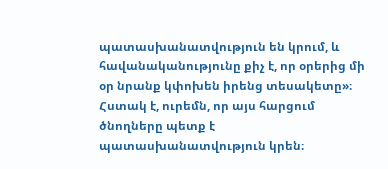պատասխանատվություն են կրում, և հավանականությունը քիչ է, որ օրերից մի օր նրանք կփոխեն իրենց տեսակետը»։ Հստակ է, ուրեմն, որ այս հարցում ծնողները պետք է պատասխանատվություն կրեն։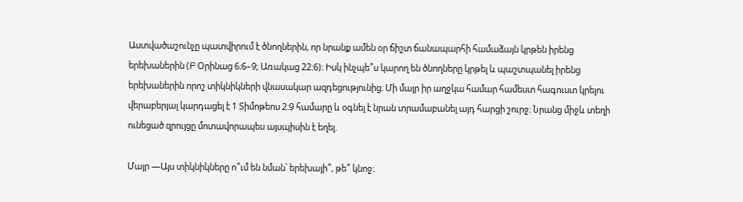Աստվածաշունչը պատվիրում է ծնողներին, որ նրանք ամեն օր ճիշտ ճանապարհի համաձայն կրթեն իրենց երեխաներին (Բ Օրինաց 6։6–9; Առակաց 22։6)։ Իսկ ինչպե՞ս կարող են ծնողները կրթել և պաշտպանել իրենց երեխաներին որոշ տիկնիկների վնասակար ազդեցությունից։ Մի մայր իր աղջկա համար համեստ հագուստ կրելու վերաբերյալ կարդացել է 1 Տիմոթեոս 2։9 համարը և օգնել է նրան տրամաբանել այդ հարցի շուրջ։ Նրանց միջև տեղի ունեցած զրույցը մոտավորապես այսպիսին է եղել.

Մայր —Այս տիկնիկները ո՞ւմ են նման՝ երեխայի՞, թե՞ կնոջ։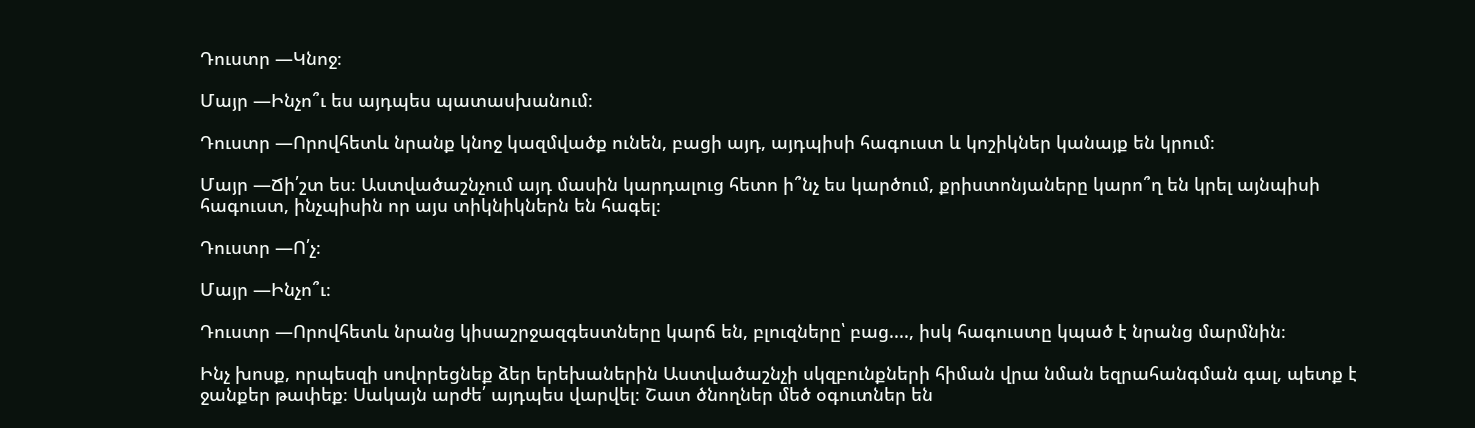Դուստր —Կնոջ։

Մայր —Ինչո՞ւ ես այդպես պատասխանում։

Դուստր —Որովհետև նրանք կնոջ կազմվածք ունեն, բացի այդ, այդպիսի հագուստ և կոշիկներ կանայք են կրում։

Մայր —Ճի՛շտ ես։ Աստվածաշնչում այդ մասին կարդալուց հետո ի՞նչ ես կարծում, քրիստոնյաները կարո՞ղ են կրել այնպիսի հագուստ, ինչպիսին որ այս տիկնիկներն են հագել։

Դուստր —Ո՛չ։

Մայր —Ինչո՞ւ։

Դուստր —Որովհետև նրանց կիսաշրջազգեստները կարճ են, բլուզները՝ բաց...., իսկ հագուստը կպած է նրանց մարմնին։

Ինչ խոսք, որպեսզի սովորեցնեք ձեր երեխաներին Աստվածաշնչի սկզբունքների հիման վրա նման եզրահանգման գալ, պետք է ջանքեր թափեք։ Սակայն արժե՛ այդպես վարվել։ Շատ ծնողներ մեծ օգուտներ են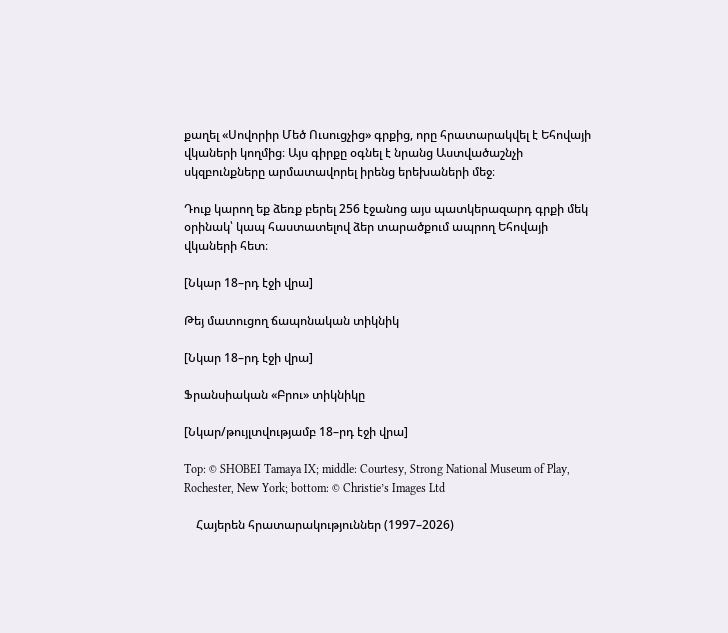քաղել «Սովորիր Մեծ Ուսուցչից» գրքից, որը հրատարակվել է Եհովայի վկաների կողմից։ Այս գիրքը օգնել է նրանց Աստվածաշնչի սկզբունքները արմատավորել իրենց երեխաների մեջ։

Դուք կարող եք ձեռք բերել 256 էջանոց այս պատկերազարդ գրքի մեկ օրինակ՝ կապ հաստատելով ձեր տարածքում ապրող Եհովայի վկաների հետ։

[Նկար 18–րդ էջի վրա]

Թեյ մատուցող ճապոնական տիկնիկ

[Նկար 18–րդ էջի վրա]

Ֆրանսիական «Բրու» տիկնիկը

[Նկար/թույլտվությամբ 18–րդ էջի վրա]

Top: © SHOBEI Tamaya IX; middle: Courtesy, Strong National Museum of Play, Rochester, New York; bottom: © Christie’s Images Ltd

    Հայերեն հրատարակություններ (1997–2026)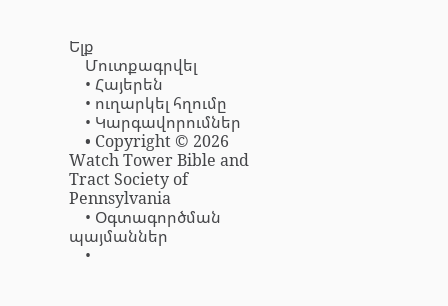Ելք
    Մուտքագրվել
    • Հայերեն
    • ուղարկել հղումը
    • Կարգավորումներ
    • Copyright © 2026 Watch Tower Bible and Tract Society of Pennsylvania
    • Օգտագործման պայմաններ
    •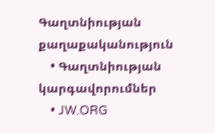Գաղտնիության քաղաքականություն
    • Գաղտնիության կարգավորումներ
    • JW.ORG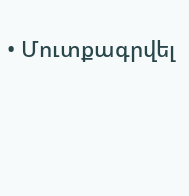• Մուտքագրվել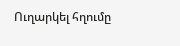Ուղարկել հղումը